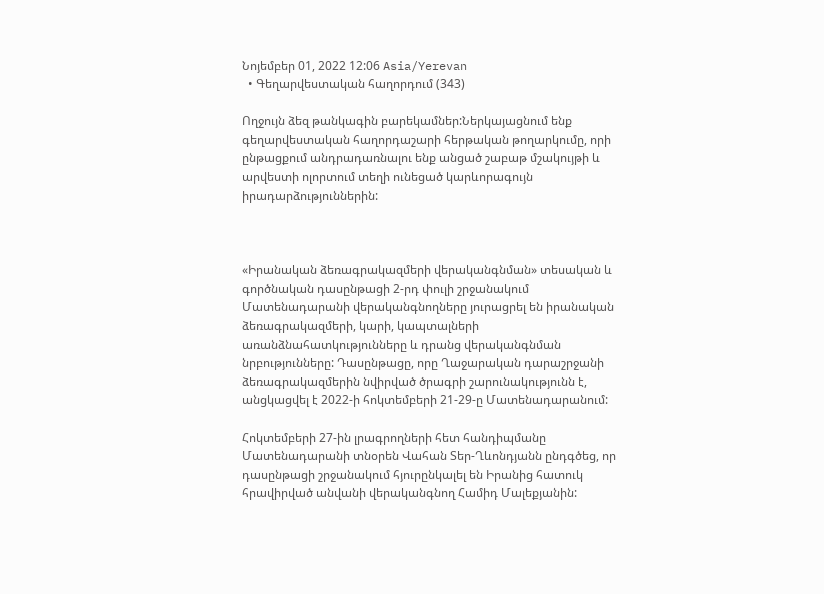Նոյեմբեր 01, 2022 12:06 Asia/Yerevan
  • Գեղարվեստական հաղորդում (343)

Ողջույն ձեզ թանկագին բարեկամներ:Ներկայացնում ենք գեղարվեստական հաղորդաշարի հերթական թողարկումը, որի ընթացքում անդրադառնալու ենք անցած շաբաթ մշակույթի և արվեստի ոլորտում տեղի ունեցած կարևորագույն իրադարձություններին:



«Իրանական ձեռագրակազմերի վերականգնման» տեսական և գործնական դասընթացի 2-րդ փուլի շրջանակում Մատենադարանի վերականգնողները յուրացրել են իրանական ձեռագրակազմերի, կարի, կապտալների առանձնահատկությունները և դրանց վերականգնման նրբությունները: Դասընթացը, որը Ղաջարական դարաշրջանի ձեռագրակազմերին նվիրված ծրագրի շարունակությունն է, անցկացվել է 2022-ի հոկտեմբերի 21-29-ը Մատենադարանում:

Հոկտեմբերի 27-ին լրագրողների հետ հանդիպմանը Մատենադարանի տնօրեն Վահան Տեր-Ղևոնդյանն ընդգծեց, որ դասընթացի շրջանակում հյուրընկալել են Իրանից հատուկ հրավիրված անվանի վերականգնող Համիդ Մալեքյանին: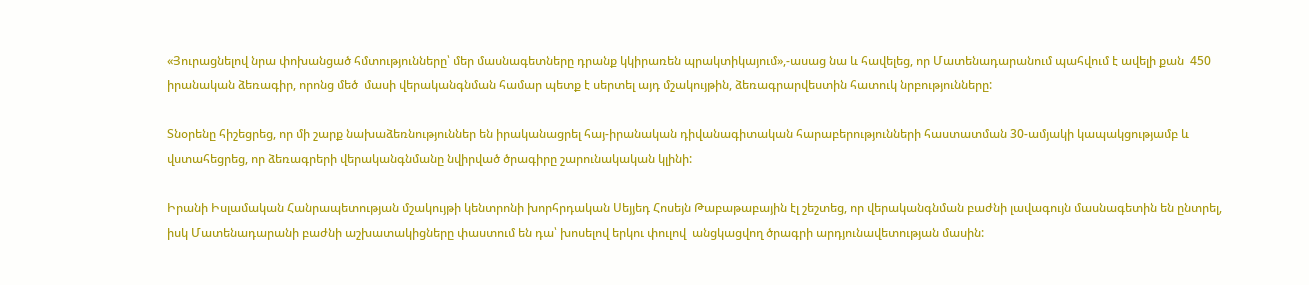«Յուրացնելով նրա փոխանցած հմտությունները՝ մեր մասնագետները դրանք կկիրառեն պրակտիկայում»,-ասաց նա և հավելեց, որ Մատենադարանում պահվում է ավելի քան  450  իրանական ձեռագիր, որոնց մեծ  մասի վերականգնման համար պետք է սերտել այդ մշակույթին, ձեռագրարվեստին հատուկ նրբությունները:

Տնօրենը հիշեցրեց, որ մի շարք նախաձեռնություններ են իրականացրել հայ-իրանական դիվանագիտական հարաբերությունների հաստատման 30-ամյակի կապակցությամբ և  վստահեցրեց, որ ձեռագրերի վերականգնմանը նվիրված ծրագիրը շարունակական կլինի:

Իրանի Իսլամական Հանրապետության մշակույթի կենտրոնի խորհրդական Սեյյեդ Հոսեյն Թաբաթաբային էլ շեշտեց, որ վերականգնման բաժնի լավագույն մասնագետին են ընտրել, իսկ Մատենադարանի բաժնի աշխատակիցները փաստում են դա՝ խոսելով երկու փուլով  անցկացվող ծրագրի արդյունավետության մասին: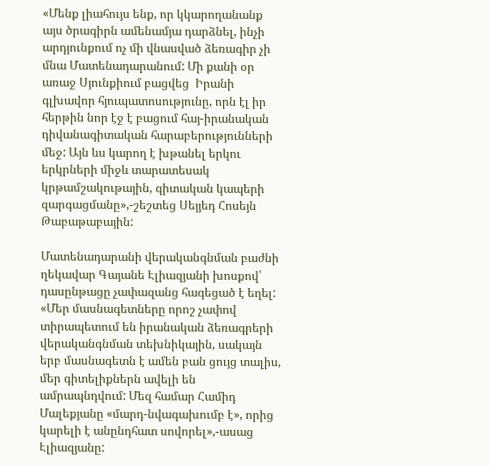«Մենք լիահույս ենք, որ կկարողանանք այս ծրագիրն ամենամյա դարձնել, ինչի արդյունքում ոչ մի վնասված ձեռագիր չի մնա Մատենադարանում: Մի քանի օր առաջ Սյունքիում բացվեց  Իրանի գլխավոր հյուպատոսությունը, որն էլ իր հերթին նոր էջ է բացում հայ-իրանական դիվանագիտական հարաբերությունների մեջ: Այն ևս կարող է խթանել երկու երկրների միջև տարատեսակ  կրթամշակութային, գիտական կապերի զարգացմանը»,-շեշտեց Սեյյեդ Հոսեյն Թաբաթաբային:

Մատենադարանի վերականգնման բաժնի ղեկավար Գայանե Էլիազյանի խոսքով՝ դասընթացը չափազանց հագեցած է եղել: «Մեր մասնագետները որոշ չափով տիրապետում են իրանական ձեռագրերի վերականգնման տեխնիկային, սակայն երբ մասնագետն է ամեն բան ցույց տալիս, մեր գիտելիքներն ավելի են ամրապնդվում: Մեզ համար Համիդ Մալեքյանը «մարդ-նվագախումբ է», որից կարելի է անընդհատ սովորել»,-ասաց Էլիազյանը: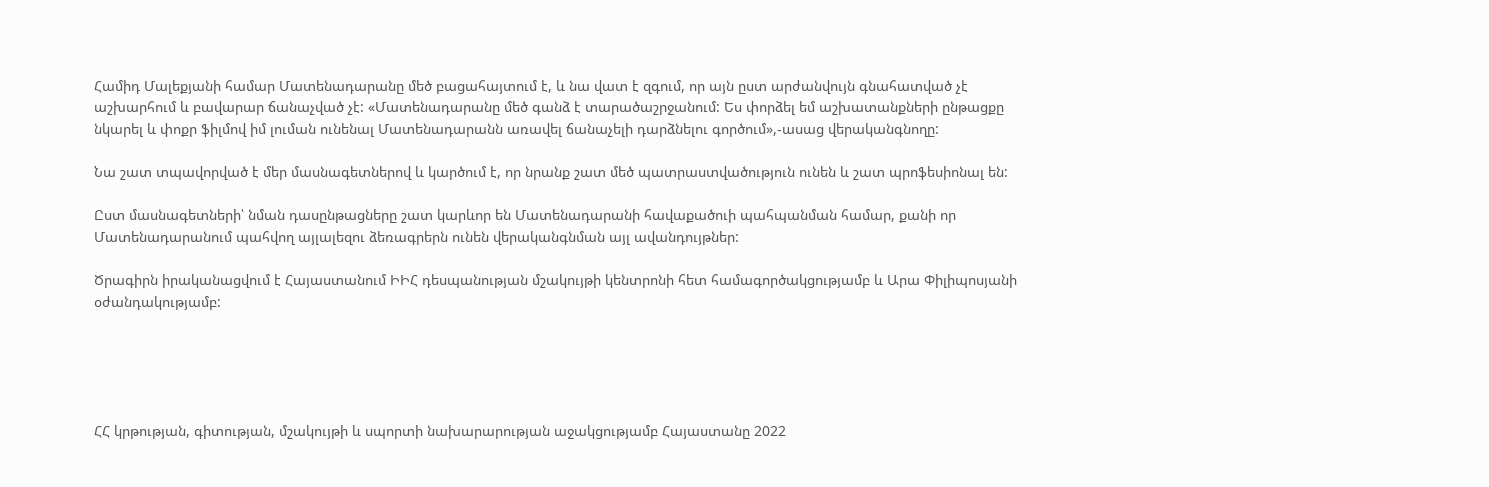Համիդ Մալեքյանի համար Մատենադարանը մեծ բացահայտում է, և նա վատ է զգում, որ այն ըստ արժանվույն գնահատված չէ աշխարհում և բավարար ճանաչված չէ: «Մատենադարանը մեծ գանձ է տարածաշրջանում: Ես փորձել եմ աշխատանքների ընթացքը նկարել և փոքր ֆիլմով իմ լուման ունենալ Մատենադարանն առավել ճանաչելի դարձնելու գործում»,-ասաց վերականգնողը:

Նա շատ տպավորված է մեր մասնագետներով և կարծում է, որ նրանք շատ մեծ պատրաստվածություն ունեն և շատ պրոֆեսիոնալ են:

Ըստ մասնագետների՝ նման դասընթացները շատ կարևոր են Մատենադարանի հավաքածուի պահպանման համար, քանի որ Մատենադարանում պահվող այլալեզու ձեռագրերն ունեն վերականգնման այլ ավանդույթներ:

Ծրագիրն իրականացվում է Հայաստանում ԻԻՀ դեսպանության մշակույթի կենտրոնի հետ համագործակցությամբ և Արա Փիլիպոսյանի օժանդակությամբ:





ՀՀ կրթության, գիտության, մշակույթի և սպորտի նախարարության աջակցությամբ Հայաստանը 2022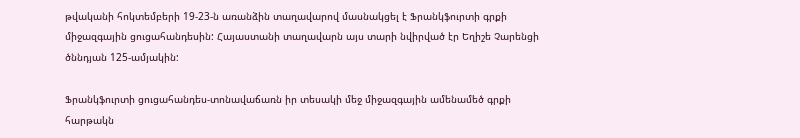թվականի հոկտեմբերի 19-23-ն առանձին տաղավարով մասնակցել է Ֆրանկֆուրտի գրքի միջազգային ցուցահանդեսին: Հայաստանի տաղավարն այս տարի նվիրված էր Եղիշե Չարենցի ծննդյան 125-ամյակին:

Ֆրանկֆուրտի ցուցահանդես-տոնավաճառն իր տեսակի մեջ միջազգային ամենամեծ գրքի հարթակն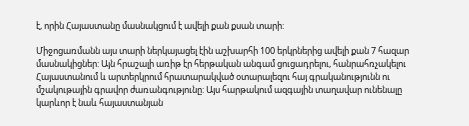է, որին Հայաստանը մասնակցում է ավելի քան քսան տարի:

Միջոցառմանն այս տարի ներկայացել էին աշխարհի 100 երկրներից ավելի քան 7 հազար մասնակիցներ: Այն հրաշալի առիթ էր հերթական անգամ ցուցադրելու, հանրահռչակելու Հայաստանում և արտերկրում հրատարակված օտարալեզու հայ գրականությունն ու մշակութային գրավոր ժառանգությունը: Այս հարթակում ազգային տաղավար ունենալը կարևոր է նաև հայաստանյան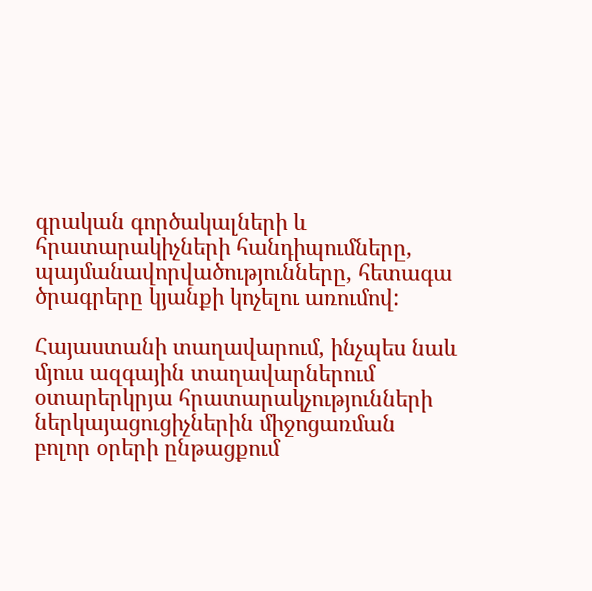գրական գործակալների և հրատարակիչների հանդիպումները, պայմանավորվածությունները, հետագա ծրագրերը կյանքի կոչելու առումով:

Հայաստանի տաղավարում, ինչպես նաև մյուս ազգային տաղավարներում օտարերկրյա հրատարակչությունների ներկայացուցիչներին միջոցառման բոլոր օրերի ընթացքում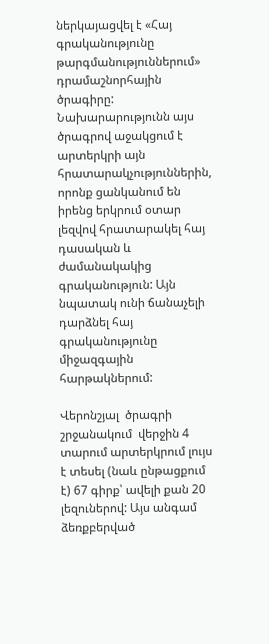ներկայացվել է «Հայ գրականությունը թարգմանություններում» դրամաշնորհային ծրագիրը: Նախարարությունն այս ծրագրով աջակցում է արտերկրի այն հրատարակչություններին, որոնք ցանկանում են իրենց երկրում օտար լեզվով հրատարակել հայ դասական և ժամանակակից գրականություն: Այն նպատակ ունի ճանաչելի դարձնել հայ գրականությունը միջազգային հարթակներում:

Վերոնշյալ  ծրագրի շրջանակում  վերջին 4 տարում արտերկրում լույս է տեսել (նաև ընթացքում է) 67 գիրք՝ ավելի քան 20 լեզուներով: Այս անգամ ձեռքբերված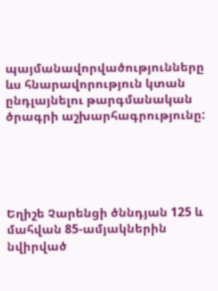պայմանավորվածությունները ևս հնարավորություն կտան ընդլայնելու թարգմանական ծրագրի աշխարհագրությունը:





Եղիշե Չարենցի ծննդյան 125 և մահվան 85-ամյակներին նվիրված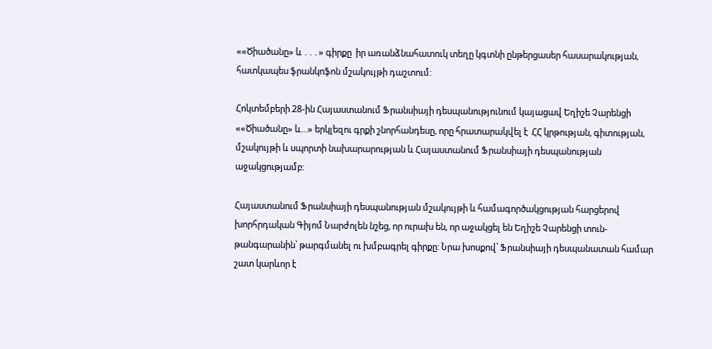««Ծիածանը» և ․․․» գիրքը  իր առանձնահատուկ տեղը կգտնի ընթերցասեր հասարակության, հատկապես ֆրանկոֆոն մշակույթի դաշտում:

Հոկտեմբերի 28-ին Հայաստանում Ֆրանսիայի դեսպանությունում կայացավ Եղիշե Չարենցի ««Ծիածանը» և…» երկլեզու գրքի շնորհանդեսը, որը հրատարակվել է  ՀՀ կրթության, գիտության, մշակույթի և սպորտի նախարարության և Հայաստանում Ֆրանսիայի դեսպանության աջակցությամբ:

Հայաստանում Ֆրանսիայի դեսպանության մշակույթի և համագործակցության հարցերով խորհրդական Գիյոմ Նարժոլեն նշեց, որ ուրախ են, որ աջակցել են Եղիշե Չարենցի տուն-թանգարանին՝ թարգմանել ու խմբագրել գիրքը: Նրա խոսքով՝ Ֆրանսիայի դեսպանատան համար շատ կարևոր է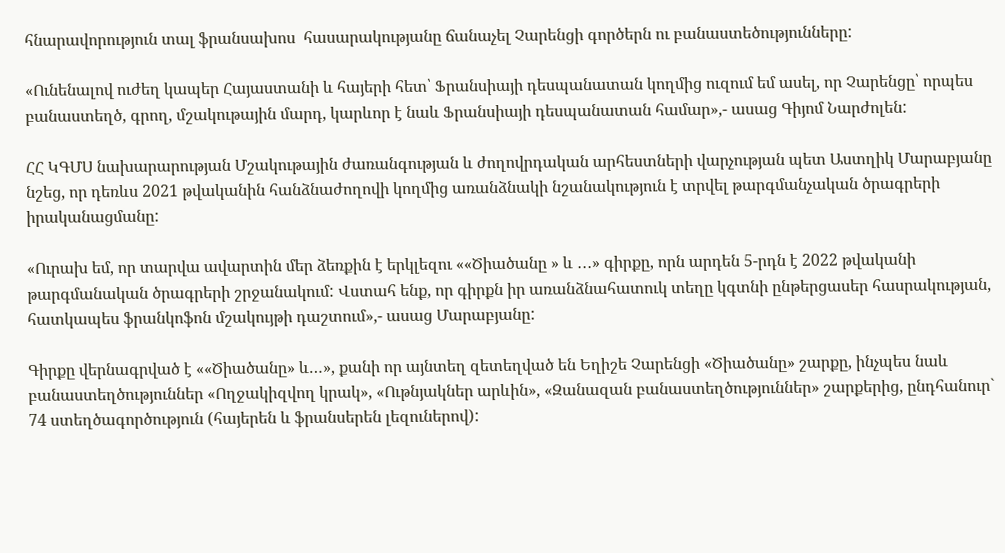հնարավորություն տալ ֆրանսախոս  հասարակությանը ճանաչել Չարենցի գործերն ու բանաստեծությունները:

«Ունենալով ուժեղ կապեր Հայաստանի և հայերի հետ՝ Ֆրանսիայի դեսպանատան կողմից ուզում եմ ասել, որ Չարենցը՝ որպես բանաստեղծ, գրող, մշակութային մարդ, կարևոր է նաև Ֆրանսիայի դեսպանատան համար»,- ասաց Գիյոմ Նարժոլեն:

ՀՀ ԿԳՄՍ նախարարության Մշակութային ժառանգության և ժողովրդական արհեստների վարչության պետ Աստղիկ Մարաբյանը նշեց, որ դեռևս 2021 թվականին հանձնաժողովի կողմից առանձնակի նշանակություն է տրվել թարգմանչական ծրագրերի իրականացմանը:

«Ուրախ եմ, որ տարվա ավարտին մեր ձեռքին է երկլեզու ««Ծիածանը » և ․․․» գիրքը, որն արդեն 5-րդն է 2022 թվականի թարգմանական ծրագրերի շրջանակում: Վստահ ենք, որ գիրքն իր առանձնահատուկ տեղը կգտնի ընթերցասեր հասրակության, հատկապես ֆրանկոֆոն մշակույթի դաշտում»,- ասաց Մարաբյանը:

Գիրքը վերնագրված է ««Ծիածանը» և…», քանի որ այնտեղ զետեղված են Եղիշե Չարենցի «Ծիածանը» շարքը, ինչպես նաև բանաստեղծություններ «Ողջակիզվող կրակ», «Ութնյակներ արևին», «Զանազան բանաստեղծություններ» շարքերից, ընդհանուր` 74 ստեղծագործություն (հայերեն և ֆրանսերեն լեզուներով):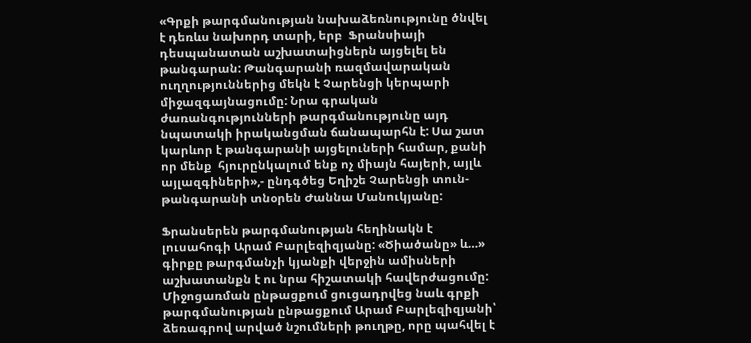«Գրքի թարգմանության նախաձեռնությունը ծնվել է դեռևս նախորդ տարի, երբ  Ֆրանսիայի դեսպանատան աշխատաիցներն այցելել են թանգարան: Թանգարանի ռազմավարական ուղղություններից մեկն է Չարենցի կերպարի միջազգայնացումը: Նրա գրական ժառանգությունների թարգմանությունը այդ նպատակի իրականցման ճանապարհն է: Սա շատ կարևոր է թանգարանի այցելուների համար, քանի որ մենք  հյուրընկալում ենք ոչ միայն հայերի, այլև այլազգիների»,- ընդգծեց Եղիշե Չարենցի տուն-թանգարանի տնօրեն Ժաննա Մանուկյանը:

Ֆրանսերեն թարգմանության հեղինակն է լուսահոգի Արամ Բարլեզիզյանը: «Ծիածանը» և…» գիրքը թարգմանչի կյանքի վերջին ամիսների աշխատանքն է ու նրա հիշատակի հավերժացումը: Միջոցառման ընթացքում ցուցադրվեց նաև գրքի թարգմանության ընթացքում Արամ Բարլեզիզյանի՝ ձեռագրով արված նշումների թուղթը, որը պահվել է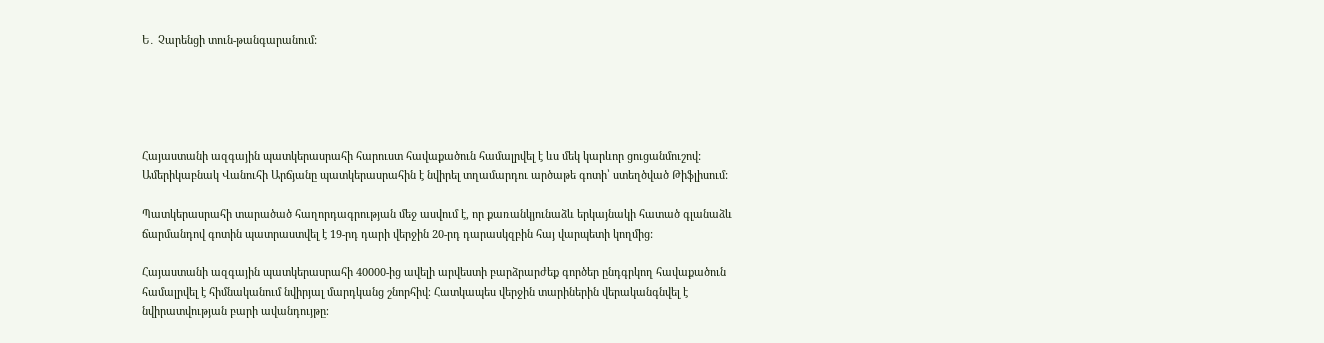Ե․ Չարենցի տուն-թանգարանում:





Հայաստանի ազգային պատկերասրահի հարուստ հավաքածուն համալրվել է ևս մեկ կարևոր ցուցանմուշով: Ամերիկաբնակ Վանուհի Արճյանը պատկերասրահին է նվիրել տղամարդու արծաթե գոտի՝ ստեղծված Թիֆլիսում:

Պատկերասրահի տարածած հաղորդագրության մեջ ասվում է, որ քառանկյունաձև երկայնակի հատած գլանաձև ճարմանդով գոտին պատրաստվել է 19-րդ դարի վերջին 20-րդ դարասկզբին հայ վարպետի կողմից:

Հայաստանի ազգային պատկերասրահի 40000-ից ավելի արվեստի բարձրարժեք գործեր ընդգրկող հավաքածուն համալրվել է հիմնականում նվիրյալ մարդկանց շնորհիվ։ Հատկապես վերջին տարիներին վերականգնվել է նվիրատվության բարի ավանդույթը։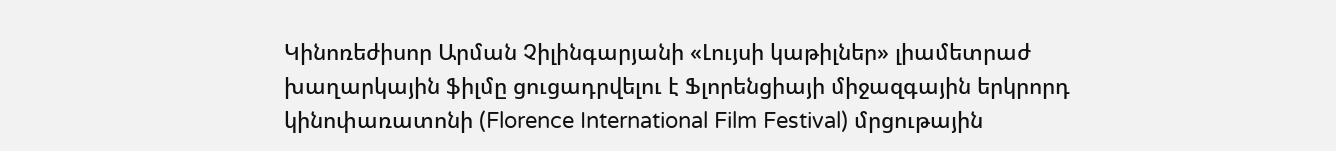Կինոռեժիսոր Արման Չիլինգարյանի «Լույսի կաթիլներ» լիամետրաժ խաղարկային ֆիլմը ցուցադրվելու է Ֆլորենցիայի միջազգային երկրորդ կինոփառատոնի (Florence International Film Festival) մրցութային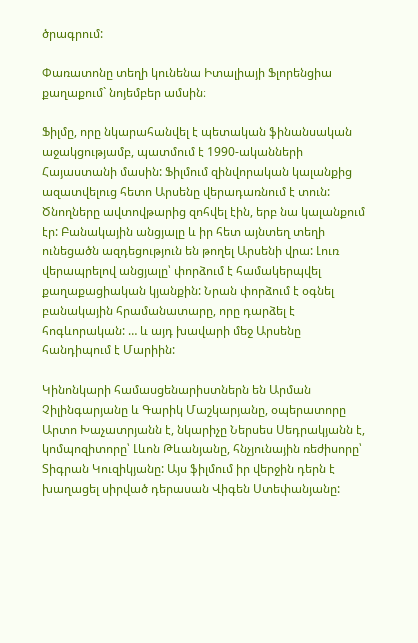ծրագրում:

Փառատոնը տեղի կունենա Իտալիայի Ֆլորենցիա քաղաքում` նոյեմբեր ամսին։

Ֆիլմը, որը նկարահանվել է պետական ֆինանսական աջակցությամբ, պատմում է 1990-ականների Հայաստանի մասին: Ֆիլմում զինվորական կալանքից ազատվելուց հետո Արսենը վերադառնում է տուն: Ծնողները ավտովթարից զոհվել էին, երբ նա կալանքում էր: Բանակային անցյալը և իր հետ այնտեղ տեղի ունեցածն ազդեցություն են թողել Արսենի վրա: Լուռ վերապրելով անցյալը՝ փորձում է համակերպվել քաղաքացիական կյանքին: Նրան փորձում է օգնել բանակային հրամանատարը, որը դարձել է հոգևորական: … և այդ խավարի մեջ Արսենը հանդիպում է Մարիին:

Կինոնկարի համասցենարիստներն են Արման Չիլինգարյանը և Գարիկ Մաշկարյանը, օպերատորը Արտո Խաչատրյանն է, նկարիչը Ներսես Սեդրակյանն է, կոմպոզիտորը՝ Լևոն Թևանյանը, հնչյունային ռեժիսորը՝ Տիգրան Կուզիկյանը: Այս ֆիլմում իր վերջին դերն է խաղացել սիրված դերասան Վիգեն Ստեփանյանը: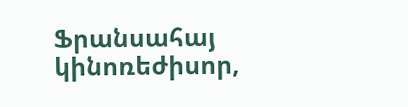Ֆրանսահայ կինոռեժիսոր,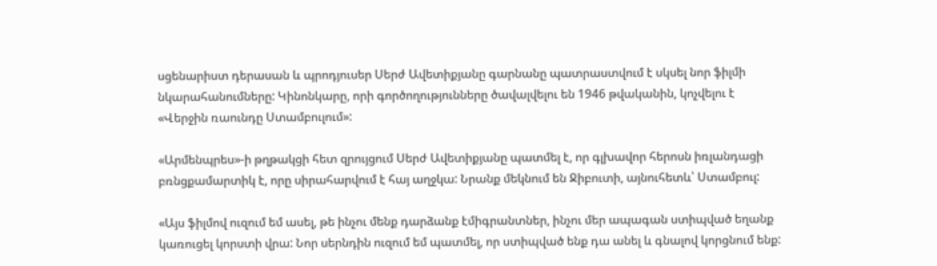սցենարիստ դերասան և պրոդյուսեր Սերժ Ավետիքյանը գարնանը պատրաստվում է սկսել նոր ֆիլմի նկարահանումները: Կինոնկարը, որի գործողությունները ծավալվելու են 1946 թվականին, կոչվելու է «Վերջին ռաունդը Ստամբուլում»:

«Արմենպրես»-ի թղթակցի հետ զրույցում Սերժ Ավետիքյանը պատմել է, որ գլխավոր հերոսն իռլանդացի բռնցքամարտիկ է, որը սիրահարվում է հայ աղջկա: Նրանք մեկնում են Ջիբուտի, այնուհետև՝ Ստամբուլ:

«Այս ֆիլմով ուզում եմ ասել, թե ինչու մենք դարձանք էմիգրանտներ, ինչու մեր ապագան ստիպված եղանք կառուցել կորստի վրա: Նոր սերնդին ուզում եմ պատմել, որ ստիպված ենք դա անել և գնալով կորցնում ենք: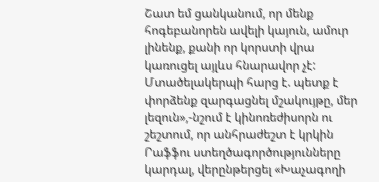Շատ եմ ցանկանում, որ մենք հոգեբանորեն ավելի կայուն, ամուր լինենք, քանի որ կորստի վրա կառուցել այլևս հնարավոր չէ: Մտածելակերպի հարց է. պետք է փորձենք զարգացնել մշակույթը, մեր լեզուն»,-նշում է կինոռեժիսորն ու շեշտում, որ անհրաժեշտ է կրկին Րաֆֆու ստեղծագործությունները կարդալ, վերընթերցել «Խաչագողի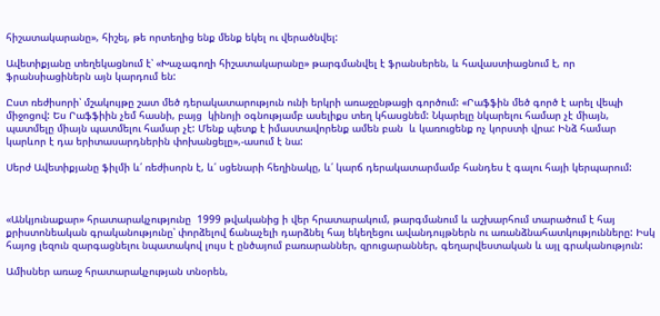հիշատակարանը», հիշել, թե որտեղից ենք մենք եկել ու վերածնվել:

Ավետիքյանը տեղեկացնում է՝ «Խաչագողի հիշատակարանը» թարգմանվել է ֆրանսերեն, և հավաստիացնում է, որ ֆրանսիացիներն այն կարդում են:

Ըստ ռեժիսորի՝ մշակույթը շատ մեծ դերակատարություն ունի երկրի առաջընթացի գործում: «Րաֆֆին մեծ գործ է արել վեպի միջոցով: Ես Րաֆֆիին չեմ հասնի, բայց  կինոյի օգնությամբ ասելիքս տեղ կհասցնեմ: Նկարելը նկարելու համար չէ միայն, պատմելը միայն պատմելու համար չէ: Մենք պետք է իմաստավորենք ամեն բան  և կառուցենք ոչ կորստի վրա: Ինձ համար կարևոր է դա երիտասարդներին փոխանցելը»,-ասում է նա:

Սերժ Ավետիքյանը ֆիլմի և՛ ռեժիսորն է, և՛ սցենարի հեղինակը, և՛ կարճ դերակատարմամբ հանդես է գալու հայի կերպարում:



«Անկյունաքար» հրատարակչությունը  1999 թվականից ի վեր հրատարակում, թարգմանում և աշխարհում տարածում է հայ քրիստոնեական գրականությունը՝ փորձելով ճանաչելի դարձնել հայ եկեղեցու ավանդույթներն ու առանձնահատկությունները: Իսկ հայոց լեզուն զարգացնելու նպատակով լույս է ընծայում բառարաններ, զրուցարաններ, գեղարվեստական և այլ գրականություն:

Ամիսներ առաջ հրատարակչության տնօրեն,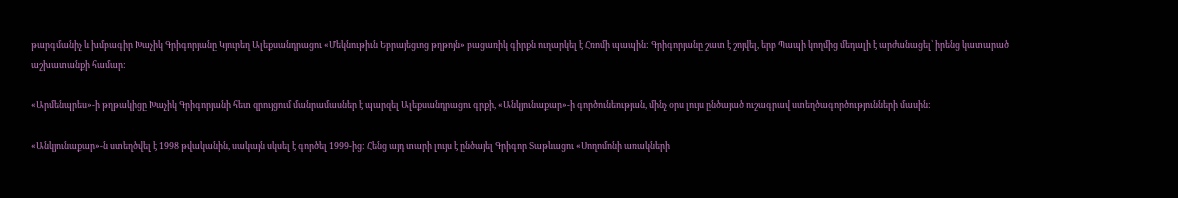թարգմանիչ և խմբագիր Խաչիկ Գրիգորյանը Կյուրեղ Ալեքսանդրացու «Մեկնութիւն Եբրայեցւոց թղթոյն» բացառիկ գիրքն ուղարկել է Հռոմի պապին: Գրիգորյանը շատ է շոյվել, երբ Պապի կողմից մեդալի է արժանացել՝ իրենց կատարած աշխատանքի համար:

«Արմենպրես»-ի թղթակիցը Խաչիկ Գրիգորյանի հետ զրույցում մանրամասներ է պարզել Ալեքսանդրացու գրքի, «Անկյունաքար»-ի գործունեության, մինչ օրս լույս ընծայած ուշագրավ ստեղծագործությունների մասին:

«Անկյունաքար»-ն ստեղծվել է 1998 թվականին, սակայն սկսել է գործել 1999-ից: Հենց այդ տարի լույս է ընծայել Գրիգոր Տաթևացու «Սողոմոնի առակների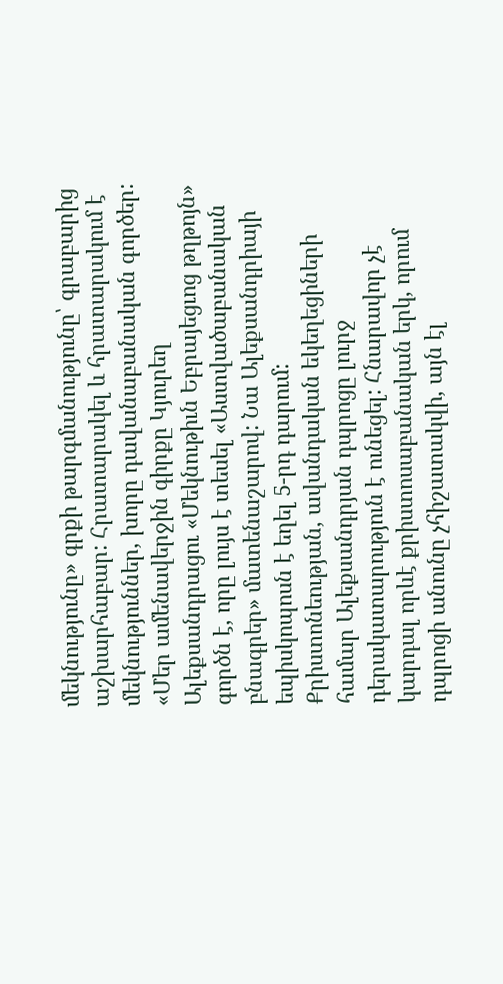մեկնությունը» գրքի թարգմանությունը՝ գրաբարից աշխարհաբար: Հրատարակել և հրատարակում է մեկնություններ, խորը դավանաբանական գործեր: «Մեր ամենավերջին գիրքը Կյուրեղ Ալեքսանդրացու «Մեկնութիւն Եբրայեցւոց թղթոյն» գործն է, որը լույս է տեսել «Աստվածաբանական բնագրեր» մատենաշարով: Նա Ալեքսանդրիայի եպիսկոպոսն է եղել 5-րդ դարում: Քրիստոնեության, ավանդական եկեղեցիների համար Ալեքսանդրյան դպրոցը լուրջ դերակատարություն է ունեցել: Հնարավոր չէ կարդալ որևէ քրիստոսաբանական երկ, որում դպրոցի անունը չհիշատակվի, այն էլ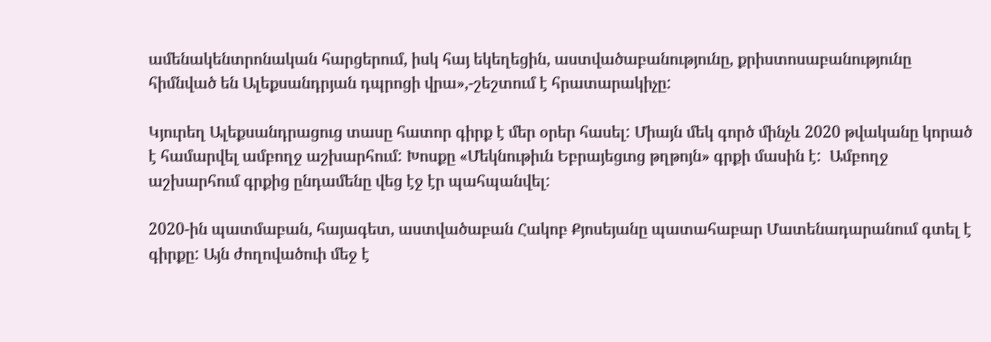ամենակենտրոնական հարցերում, իսկ հայ եկեղեցին, աստվածաբանությունը, քրիստոսաբանությունը հիմնված են Ալեքսանդրյան դպրոցի վրա»,-շեշտում է հրատարակիչը:

Կյուրեղ Ալեքսանդրացուց տասը հատոր գիրք է մեր օրեր հասել: Միայն մեկ գործ մինչև 2020 թվականը կորած է համարվել ամբողջ աշխարհում: Խոսքը «Մեկնութիւն Եբրայեցւոց թղթոյն» գրքի մասին է:  Ամբողջ աշխարհում գրքից ընդամենը վեց էջ էր պահպանվել:

2020-ին պատմաբան, հայագետ, աստվածաբան Հակոբ Քյոսեյանը պատահաբար Մատենադարանում գտել է գիրքը: Այն ժողովածուի մեջ է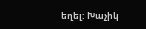եղել: Խաչիկ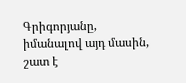Գրիգորյանը, իմանալով այդ մասին, շատ է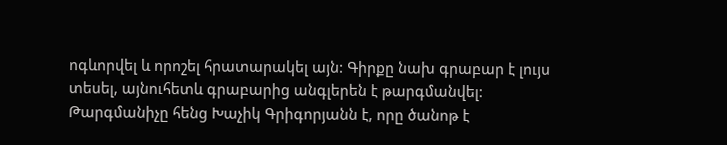ոգևորվել և որոշել հրատարակել այն: Գիրքը նախ գրաբար է լույս տեսել, այնուհետև գրաբարից անգլերեն է թարգմանվել: Թարգմանիչը հենց Խաչիկ Գրիգորյանն է, որը ծանոթ է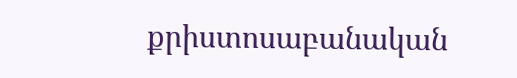քրիստոսաբանական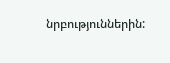նրբություններին: